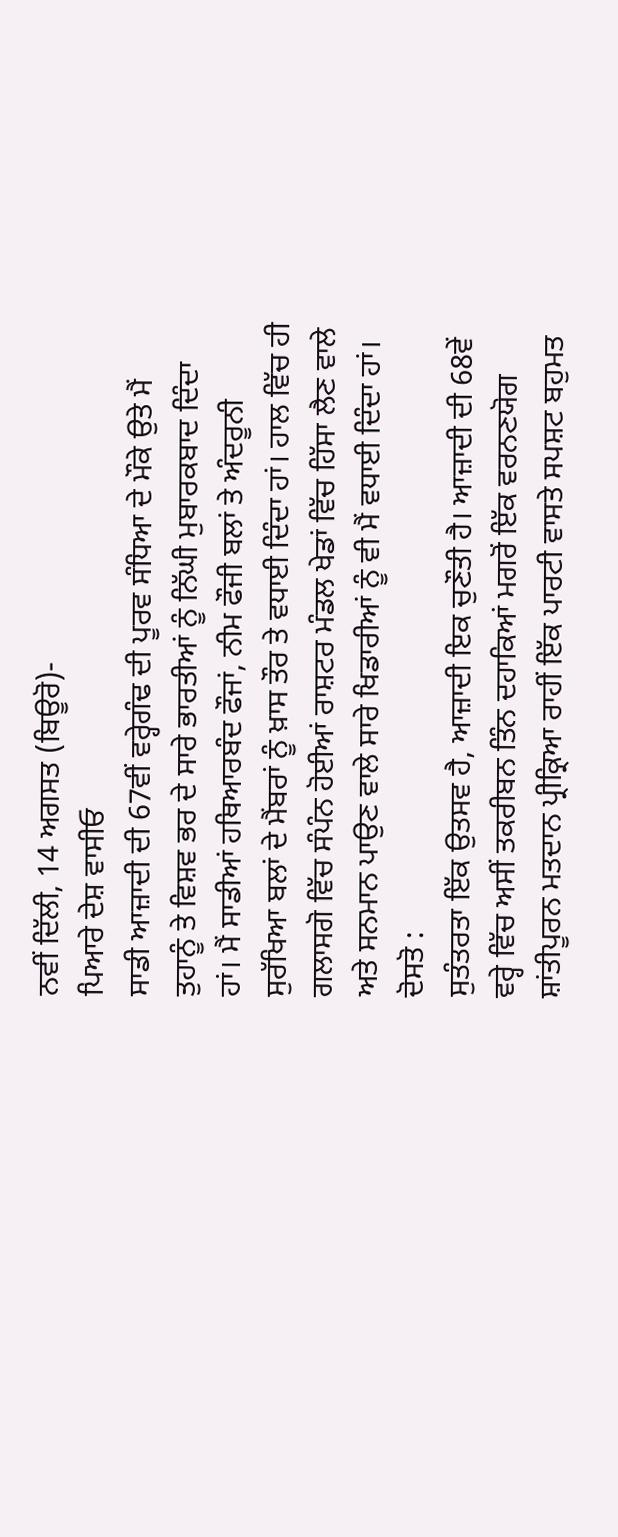ਨਵੀਂ ਦਿੱਲੀ, 14 ਅਗਸਤ (ਬਿਊਰੋ)-
ਪਿਆਰੇ ਦੇਸ਼ ਵਾਸੀਓ
ਸਾਡੀ ਆਜ਼ਾਦੀ ਦੀ 67ਵੀਂ ਵਰ੍ਹੇਗੰਢ ਦੀ ਪੂਰਵ ਸੰਧਿਆ ਦੇ ਮੌਕੇ ਉਤੇ ਮੈਂ ਤੁਹਾਨੂੰ ਤੇ ਵਿਸ਼ਵ ਭਰ ਦੇ ਸਾਰੇ ਭਾਰਤੀਆਂ ਨੂੰ ਨਿੱਘੀ ਮੁਬਾਰਕਬਾਦ ਦਿੰਦਾ ਹਾਂ। ਮੈਂ ਸਾਡੀਆਂ ਹਥਿਆਰਬੰਦ ਫੌਜਾਂ, ਨੀਮ ਫੌਜੀ ਬਲਾਂ ਤੇ ਅੰਦਰੂਨੀ ਸੁਰੱਖਿਆ ਬਲਾਂ ਦੇ ਮੈਂਬਰਾਂ ਨੂੰ ਖ਼ਾਸ ਤੌਰ ਤੇ ਵਧਾਈ ਦਿੰਦਾ ਹਾਂ। ਹਾਲ ਵਿੱਚ ਹੀ ਗਲਾਸਗੋ ਵਿੱਚ ਸੰਪੰਨ ਹੋਈਆਂ ਰਾਸ਼ਟਰ ਮੰਡਲ ਖੇਡਾਂ ਵਿੱਚ ਹਿੱਸਾ ਲੈਣ ਵਾਲੇ ਅਤੇ ਸਨਮਾਨ ਪਾਉਣ ਵਾਲੇ ਸਾਰੇ ਖਿਡਾਰੀਆਂ ਨੂੰ ਵੀ ਮੈਂ ਵਧਾਈ ਦਿੰਦਾ ਹਾਂ।
ਦੋਸਤੋ :
ਸੁਤੰਤਰਤਾ ਇੱਕ ਉਤਸਵ ਹੈ, ਆਜ਼ਾਦੀ ਇਕ ਚੁਣੌਤੀ ਹੈ। ਆਜ਼ਾਦੀ ਦੀ 68ਵੇਂ ਵਰ੍ਹੇ ਵਿੱਚ ਅਸੀਂ ਤਕਰੀਬਨ ਤਿੰਨ ਦਹਾਕਿਆਂ ਮਗਰੋਂ ਇੱਕ ਵਰਨਣਯੋਗ ਸ਼ਾਂਤੀਪੂਰਨ ਮਤਦਾਨ ਪ੍ਰੀਕ੍ਰਿਆ ਰਾਹੀਂ ਇੱਕ ਪਾਰਟੀ ਵਾਸਤੇ ਸਪਸ਼ਟ ਬਹੁਮਤ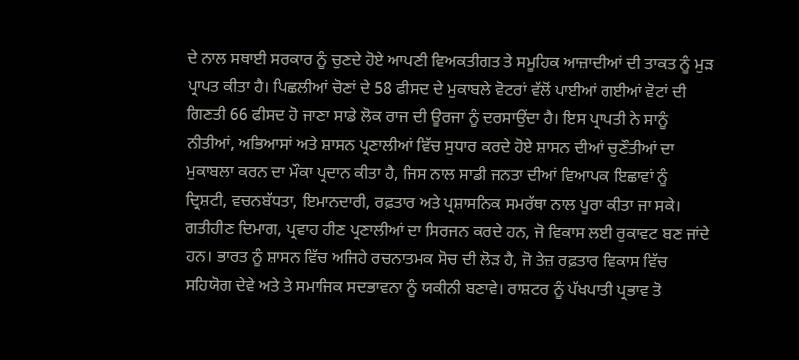ਦੇ ਨਾਲ ਸਥਾਈ ਸਰਕਾਰ ਨੂੰ ਚੁਣਦੇ ਹੋਏ ਆਪਣੀ ਵਿਅਕਤੀਗਤ ਤੇ ਸਮੂਹਿਕ ਆਜ਼ਾਦੀਆਂ ਦੀ ਤਾਕਤ ਨੂੰ ਮੁੜ ਪ੍ਰਾਪਤ ਕੀਤਾ ਹੈ। ਪਿਛਲੀਆਂ ਚੋਣਾਂ ਦੇ 58 ਫੀਸਦ ਦੇ ਮੁਕਾਬਲੇ ਵੋਟਰਾਂ ਵੱਲੋਂ ਪਾਈਆਂ ਗਈਆਂ ਵੋਟਾਂ ਦੀ ਗਿਣਤੀ 66 ਫੀਸਦ ਹੋ ਜਾਣਾ ਸਾਡੇ ਲੋਕ ਰਾਜ ਦੀ ਊਰਜਾ ਨੂੰ ਦਰਸਾਉਂਦਾ ਹੈ। ਇਸ ਪ੍ਰਾਪਤੀ ਨੇ ਸਾਨੂੰ ਨੀਤੀਆਂ, ਅਭਿਆਸਾਂ ਅਤੇ ਸ਼ਾਸਨ ਪ੍ਰਣਾਲੀਆਂ ਵਿੱਚ ਸੁਧਾਰ ਕਰਦੇ ਹੋਏ ਸ਼ਾਸਨ ਦੀਆਂ ਚੁਣੌਤੀਆਂ ਦਾ ਮੁਕਾਬਲਾ ਕਰਨ ਦਾ ਮੌਕਾ ਪ੍ਰਦਾਨ ਕੀਤਾ ਹੈ, ਜਿਸ ਨਾਲ ਸਾਡੀ ਜਨਤਾ ਦੀਆਂ ਵਿਆਪਕ ਇਛਾਵਾਂ ਨੂੰ ਦ੍ਰਿਸ਼ਟੀ, ਵਚਨਬੱਧਤਾ, ਇਮਾਨਦਾਰੀ, ਰਫ਼ਤਾਰ ਅਤੇ ਪ੍ਰਸ਼ਾਸਨਿਕ ਸਮਰੱਥਾ ਨਾਲ ਪੂਰਾ ਕੀਤਾ ਜਾ ਸਕੇ।
ਗਤੀਹੀਣ ਦਿਮਾਗ, ਪ੍ਰਵਾਹ ਹੀਣ ਪ੍ਰਣਾਲੀਆਂ ਦਾ ਸਿਰਜਨ ਕਰਦੇ ਹਨ, ਜੋ ਵਿਕਾਸ ਲਈ ਰੁਕਾਵਟ ਬਣ ਜਾਂਦੇ ਹਨ। ਭਾਰਤ ਨੂੰ ਸ਼ਾਸਨ ਵਿੱਚ ਅਜਿਹੇ ਰਚਨਾਤਮਕ ਸੋਚ ਦੀ ਲੋੜ ਹੈ, ਜੋ ਤੇਜ਼ ਰਫ਼ਤਾਰ ਵਿਕਾਸ ਵਿੱਚ ਸਹਿਯੋਗ ਦੇਵੇ ਅਤੇ ਤੇ ਸਮਾਜਿਕ ਸਦਭਾਵਨਾ ਨੂੰ ਯਕੀਨੀ ਬਣਾਵੇ। ਰਾਸ਼ਟਰ ਨੂੰ ਪੱਖਪਾਤੀ ਪ੍ਰਭਾਵ ਤੋ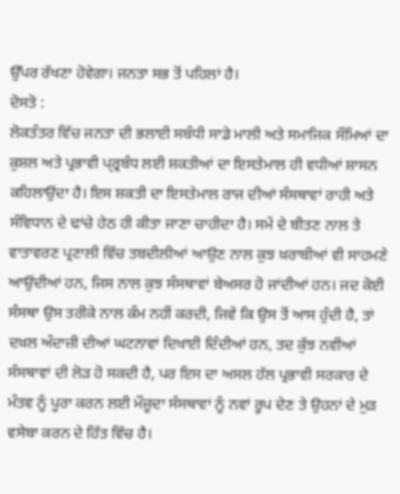ਉੱਪਰ ਰੱਖਣਾ ਹੋਵੇਗਾ। ਜਨਤਾ ਸਭ ਤੋਂ ਪਹਿਲਾਂ ਹੈ।
ਦੋਸਤੋ :
ਲੋਕਤੰਤਰ ਵਿੱਚ ਜਨਤਾ ਦੀ ਭਲਾਈ ਸਬੰਧੀ ਸਾਡੇ ਮਾਲੀ ਅਤੇ ਸਮਾਜਿਕ ਸੌਮਿਆਂ ਦਾ ਕੁਸ਼ਲ ਅਤੇ ਪ੍ਰਭਾਵੀ ਪ੍ਰ੍ਰਬੰਧ ਲਈ ਸ਼ਕਤੀਆਂ ਦਾ ਇਸਤੇਮਾਲ ਹੀ ਵਧੀਆਂ ਸ਼ਾਸਨ ਕਹਿਲਾਉਂਦਾ ਹੈ। ਇਸ ਸ਼ਕਤੀ ਦਾ ਇਸਤੇਮਾਲ ਰਾਜ ਦੀਆਂ ਸੰਸਥਾਵਾਂ ਰਾਹੀ ਅਤੇ ਸੰਵਿਧਾਨ ਦੇ ਢਾਂਚੇ ਹੇਠ ਹੀ ਕੀਤਾ ਜਾਣਾ ਚਾਹੀਦਾ ਹੈ। ਸਮੇਂ ਦੇ ਬੀਤਣ ਨਾਲ ਤੇ ਵਾਤਾਵਰਣ ਪ੍ਰਣਾਲੀ ਵਿੱਚ ਤਬਦੀਲੀਆਂ ਆਉਣ ਨਾਲ ਕੁਝ ਖ਼ਰਾਬੀਆਂ ਵੀ ਸਾਹਮਣੇ ਆਉਂਦੀਆਂ ਹਨ, ਜਿਸ ਨਾਲ ਕੁਝ ਸੰਸਥਾਵਾਂ ਬੇਅਸਰ ਹੋ ਜਾਂਦੀਆਂ ਹਨ। ਜਦ ਕੋਈ ਸੰਸਥਾ ਉਸ ਤਰੀਕੇ ਨਾਲ ਕੰਮ ਨਹੀਂ ਕਰਦੀ, ਜਿਵੇਂ ਕਿ ਉਸ ਤੋਂ ਆਸ ਹੁੰਦੀ ਹੈ, ਤਾਂ ਦਖ਼ਲ ਅੰਦਾਜ਼ੀ ਦੀਆਂ ਘਟਨਾਵਾਂ ਦਿਖਾਈ ਦਿੰਦੀਆਂ ਹਨ, ਤਦ ਕੁੱਝ ਨਵੀਂਆਂ ਸੰਸਥਾਵਾਂ ਦੀ ਲੋੜ ਹੋ ਸਕਦੀ ਹੈ, ਪਰ ਇਸ ਦਾ ਅਸਲ ਹੱਲ ਪ੍ਰਭਾਵੀ ਸਰਕਾਰ ਦੇ ਮੰਤਵ ਨੂੰ ਪੂਰਾ ਕਰਨ ਲਈ ਮੌਜ਼ੂਦਾ ਸੰਸਥਾਵਾਂ ਨੂੰ ਨਵਾਂ ਰੂਪ ਦੇਣ ਤੇ ਉਹਨਾਂ ਦੇ ਮੁੜ ਵਸੇਬਾ ਕਰਨ ਦੇ ਹਿੱਤ ਵਿੱਚ ਹੈ।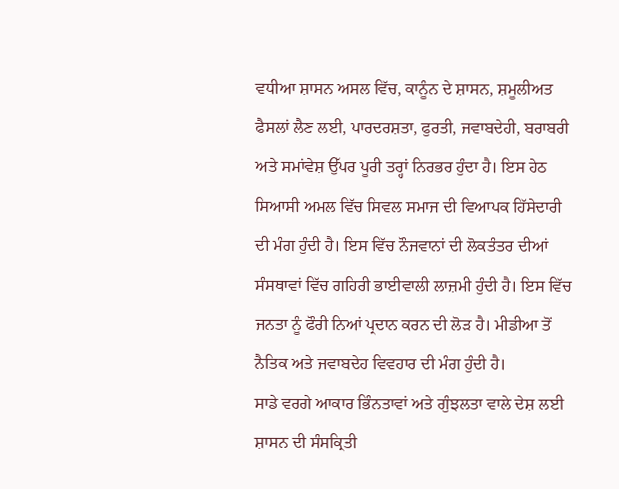ਵਧੀਆ ਸ਼ਾਸਨ ਅਸਲ ਵਿੱਚ, ਕਾਨੂੰਨ ਦੇ ਸ਼ਾਸਨ, ਸ਼ਮੂਲੀਅਤ ਫੈਸਲਾਂ ਲੈਣ ਲਈ, ਪਾਰਦਰਸ਼ਤਾ, ਫੁਰਤੀ, ਜਵਾਬਦੇਹੀ, ਬਰਾਬਰੀ ਅਤੇ ਸਮਾਂਵੇਸ਼ ਉੱਪਰ ਪੂਰੀ ਤਰ੍ਹਾਂ ਨਿਰਭਰ ਹੁੰਦਾ ਹੈ। ਇਸ ਹੇਠ ਸਿਆਸੀ ਅਮਲ ਵਿੱਚ ਸਿਵਲ ਸਮਾਜ ਦੀ ਵਿਆਪਕ ਹਿੱਸੇਦਾਰੀ ਦੀ ਮੰਗ ਹੁੰਦੀ ਹੈ। ਇਸ ਵਿੱਚ ਨੌਜਵਾਨਾਂ ਦੀ ਲੋਕਤੰਤਰ ਦੀਆਂ ਸੰਸਥਾਵਾਂ ਵਿੱਚ ਗਹਿਰੀ ਭਾਈਵਾਲੀ ਲਾਜ਼ਮੀ ਹੁੰਦੀ ਹੈ। ਇਸ ਵਿੱਚ ਜਨਤਾ ਨੂੰ ਫੌਰੀ ਨਿਆਂ ਪ੍ਰਦਾਨ ਕਰਨ ਦੀ ਲੋੜ ਹੈ। ਮੀਡੀਆ ਤੋਂ ਨੈਤਿਕ ਅਤੇ ਜਵਾਬਦੇਹ ਵਿਵਹਾਰ ਦੀ ਮੰਗ ਹੁੰਦੀ ਹੈ।
ਸਾਡੇ ਵਰਗੇ ਆਕਾਰ ਭਿੰਨਤਾਵਾਂ ਅਤੇ ਗੁੰਝਲਤਾ ਵਾਲੇ ਦੇਸ਼ ਲਈ ਸ਼ਾਸਨ ਦੀ ਸੰਸਕ੍ਰਿਤੀ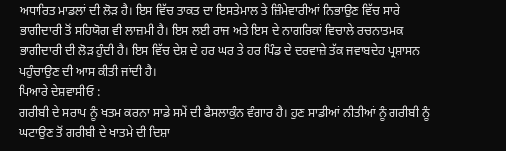ਅਧਾਰਿਤ ਮਾਡਲਾਂ ਦੀ ਲੋੜ ਹੈ। ਇਸ ਵਿੱਚ ਤਾਕਤ ਦਾ ਇਸਤੇਮਾਲ ਤੇ ਜ਼ਿੰਮੇਵਾਰੀਆਂ ਨਿਭਾਉਣ ਵਿੱਚ ਸਾਰੇ ਭਾਗੀਦਾਰੀ ਤੋਂ ਸਹਿਯੋਗ ਵੀ ਲਾਜ਼ਮੀ ਹੈ। ਇਸ ਲਈ ਰਾਜ ਅਤੇ ਇਸ ਦੇ ਨਾਗਰਿਕਾਂ ਵਿਚਾਲੇ ਰਚਨਾਤਮਕ ਭਾਗੀਦਾਰੀ ਦੀ ਲੋੜ ਹੁੰਦੀ ਹੈ। ਇਸ ਵਿੱਚ ਦੇਸ਼ ਦੇ ਹਰ ਘਰ ਤੇ ਹਰ ਪਿੰਡ ਦੇ ਦਰਵਾਜ਼ੇ ਤੱਕ ਜਵਾਬਦੇਹ ਪ੍ਰਸ਼ਾਸਨ ਪਹੁੰਚਾਉਣ ਦੀ ਆਸ ਕੀਤੀ ਜਾਂਦੀ ਹੈ।
ਪਿਆਰੇ ਦੇਸ਼ਵਾਸੀਓ :
ਗਰੀਬੀ ਦੇ ਸਰਾਪ ਨੂੰ ਖਤਮ ਕਰਨਾ ਸਾਡੇ ਸਮੇਂ ਦੀ ਫੈਸਲਾਕੁੰਨ ਵੰਗਾਰ ਹੈ। ਹੁਣ ਸਾਡੀਆਂ ਨੀਤੀਆਂ ਨੂੰ ਗਰੀਬੀ ਨੂੰ ਘਟਾਉਣ ਤੋਂ ਗਰੀਬੀ ਦੇ ਖਾਤਮੇ ਦੀ ਦਿਸ਼ਾ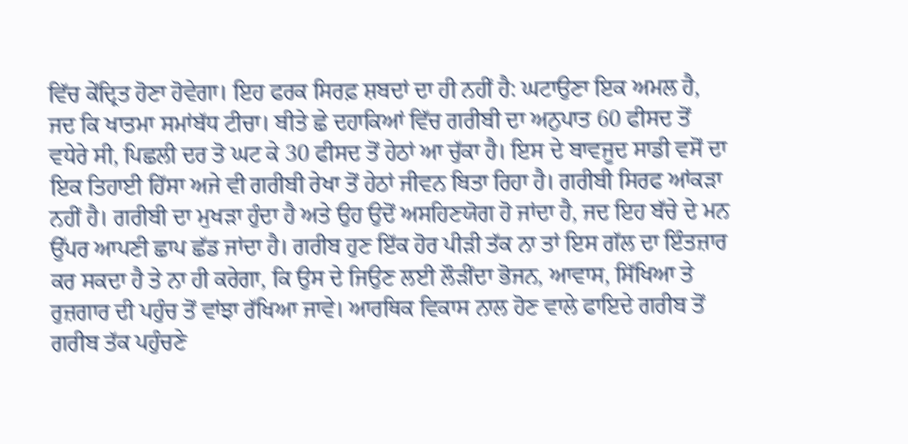ਵਿੱਚ ਕੇਂਦ੍ਰਿਤ ਹੋਣਾ ਹੋਵੇਗਾ। ਇਹ ਫਰਕ ਸਿਰਫ਼ ਸ਼ਬਦਾਂ ਦਾ ਹੀ ਨਹੀਂ ਹੈ: ਘਟਾਉਣਾ ਇਕ ਅਮਲ ਹੈ, ਜਦ ਕਿ ਖਾਤਮਾ ਸਮਾਂਬੱਧ ਟੀਚਾ। ਬੀਤੇ ਛੇ ਦਹਾਕਿਆਂ ਵਿੱਚ ਗਰੀਬੀ ਦਾ ਅਨੁਪਾਤ 60 ਫੀਸਦ ਤੋਂ ਵਧੇਰੇ ਸੀ, ਪਿਛਲੀ ਦਰ ਤੋ ਘਟ ਕੇ 30 ਫੀਸਦ ਤੋਂ ਹੇਠਾਂ ਆ ਚੁੱਕਾ ਹੈ। ਇਸ ਦੇ ਬਾਵਜੂਦ ਸਾਡੀ ਵਸੋਂ ਦਾ ਇਕ ਤਿਹਾਈ ਹਿੱਸਾ ਅਜੇ ਵੀ ਗਰੀਬੀ ਰੇਖਾ ਤੋਂ ਹੇਠਾਂ ਜੀਵਨ ਬਿਤਾ ਰਿਹਾ ਹੈ। ਗਰੀਬੀ ਸਿਰਫ ਆਂਕੜਾ ਨਹੀਂ ਹੈ। ਗਰੀਬੀ ਦਾ ਮੁਖੜਾ ਹੁੰਦਾ ਹੈ ਅਤੇ ਉਹ ਉਦੋਂ ਅਸਹਿਣਯੋਗ ਹੋ ਜਾਂਦਾ ਹੈ, ਜਦ ਇਹ ਬੱਚੇ ਦੇ ਮਨ ਉੱਪਰ ਆਪਣੀ ਛਾਪ ਛੱਡ ਜਾਂਦਾ ਹੈ। ਗਰੀਬ ਹੁਣ ਇੱਕ ਹੋਰ ਪੀੜੀ ਤੱਕ ਨਾ ਤਾਂ ਇਸ ਗੱਲ ਦਾ ਇੰਤਜ਼ਾਰ ਕਰ ਸਕਦਾ ਹੈ ਤੇ ਨਾ ਹੀ ਕਰੇਗਾ, ਕਿ ਉਸ ਦੇ ਜਿਉਣ ਲਈ ਲੌੜੀਂਦਾ ਭੋਜਨ, ਆਵਾਸ, ਸਿੱਖਿਆ ਤੇ ਰੁਜ਼ਗਾਰ ਦੀ ਪਹੁੰਚ ਤੋਂ ਵਾਂਝਾ ਰੱਖਿਆ ਜਾਵੇ। ਆਰਥਿਕ ਵਿਕਾਸ ਨਾਲ ਹੋਣ ਵਾਲੇ ਫਾਇਦੇ ਗਰੀਬ ਤੋਂ ਗਰੀਬ ਤੱਕ ਪਹੁੰਚਣੇ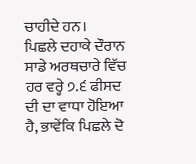ਚਾਹੀਦੇ ਹਨ।
ਪਿਛਲੇ ਦਹਾਕੇ ਦੌਰਾਨ ਸਾਡੇ ਅਰਥਚਾਰੇ ਵਿੱਚ ਹਰ ਵਰ੍ਹੇ ੭.੬ ਫੀਸਦ ਦੀ ਦਾ ਵਾਧਾ ਹੋਇਆ ਹੈ, ਭਾਵੇਂਕਿ ਪਿਛਲੇ ਦੋ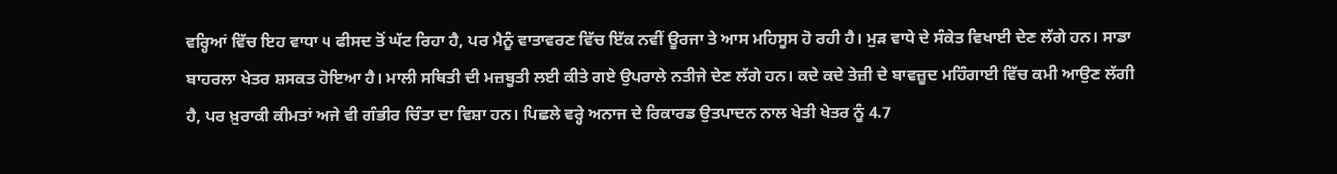ਵਰ੍ਹਿਆਂ ਵਿੱਚ ਇਹ ਵਾਧਾ ੫ ਫੀਸਦ ਤੋਂ ਘੱਟ ਰਿਹਾ ਹੈ, ਪਰ ਮੈਨੂੰ ਵਾਤਾਵਰਣ ਵਿੱਚ ਇੱਕ ਨਵੀਂ ਊਰਜਾ ਤੇ ਆਸ ਮਹਿਸੂਸ ਹੋ ਰਹੀ ਹੈ। ਮੁੜ ਵਾਧੇ ਦੇ ਸੰਕੇਤ ਵਿਖਾਈ ਦੇਣ ਲੱਗੇ ਹਨ। ਸਾਡਾ ਬਾਹਰਲਾ ਖੇਤਰ ਸ਼ਸਕਤ ਹੋਇਆ ਹੈ। ਮਾਲੀ ਸਥਿਤੀ ਦੀ ਮਜ਼ਬੂਤੀ ਲਈ ਕੀਤੇ ਗਏ ਉਪਰਾਲੇ ਨਤੀਜੇ ਦੇਣ ਲੱਗੇ ਹਨ। ਕਦੇ ਕਦੇ ਤੇਜ਼ੀ ਦੇ ਬਾਵਜ਼ੂਦ ਮਹਿੰਗਾਈ ਵਿੱਚ ਕਮੀ ਆਉਣ ਲੱਗੀ ਹੈ, ਪਰ ਖ਼ੁਰਾਕੀ ਕੀਮਤਾਂ ਅਜੇ ਵੀ ਗੰਭੀਰ ਚਿੰਤਾ ਦਾ ਵਿਸ਼ਾ ਹਨ। ਪਿਛਲੇ ਵਰ੍ਹੇ ਅਨਾਜ ਦੇ ਰਿਕਾਰਡ ਉਤਪਾਦਨ ਨਾਲ ਖੇਤੀ ਖੇਤਰ ਨੂੰ 4.7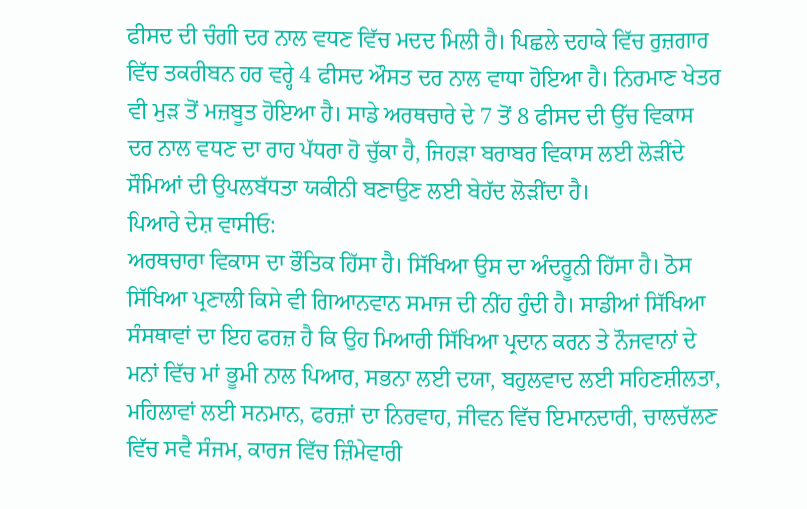ਫੀਸਦ ਦੀ ਚੰਗੀ ਦਰ ਨਾਲ ਵਧਣ ਵਿੱਚ ਮਦਦ ਮਿਲੀ ਹੈ। ਪਿਛਲੇ ਦਹਾਕੇ ਵਿੱਚ ਰੁਜ਼ਗਾਰ ਵਿੱਚ ਤਕਰੀਬਨ ਹਰ ਵਰ੍ਹੇ 4 ਫੀਸਦ ਔਸਤ ਦਰ ਨਾਲ ਵਾਧਾ ਹੋਇਆ ਹੈ। ਨਿਰਮਾਣ ਖੇਤਰ ਵੀ ਮੁੜ ਤੋਂ ਮਜ਼ਬੂਤ ਹੋਇਆ ਹੈ। ਸਾਡੇ ਅਰਥਚਾਰੇ ਦੇ 7 ਤੋਂ 8 ਫੀਸਦ ਦੀ ਉੱਚ ਵਿਕਾਸ ਦਰ ਨਾਲ ਵਧਣ ਦਾ ਰਾਹ ਪੱਧਰਾ ਹੋ ਚੁੱਕਾ ਹੈ, ਜਿਹੜਾ ਬਰਾਬਰ ਵਿਕਾਸ ਲਈ ਲੋੜੀਂਦੇ ਸੌਮਿਆਂ ਦੀ ਉਪਲਬੱਧਤਾ ਯਕੀਨੀ ਬਣਾਉਣ ਲਈ ਬੇਹੱਦ ਲੋੜੀਂਦਾ ਹੈ।
ਪਿਆਰੇ ਦੇਸ਼ ਵਾਸੀਓ:
ਅਰਥਚਾਰਾ ਵਿਕਾਸ ਦਾ ਭੌਤਿਕ ਹਿੱਸਾ ਹੈ। ਸਿੱਖਿਆ ਉਸ ਦਾ ਅੰਦਰੂਨੀ ਹਿੱਸਾ ਹੈ। ਠੋਸ ਸਿੱਖਿਆ ਪ੍ਰਣਾਲੀ ਕਿਸੇ ਵੀ ਗਿਆਨਵਾਨ ਸਮਾਜ ਦੀ ਨੀਂਹ ਹੁੰਦੀ ਹੈ। ਸਾਡੀਆਂ ਸਿੱਖਿਆ ਸੰਸਥਾਵਾਂ ਦਾ ਇਹ ਫਰਜ਼ ਹੈ ਕਿ ਉਹ ਮਿਆਰੀ ਸਿੱਖਿਆ ਪ੍ਰਦਾਨ ਕਰਨ ਤੇ ਨੌਜਵਾਨਾਂ ਦੇ ਮਨਾਂ ਵਿੱਚ ਮਾਂ ਭੂਮੀ ਨਾਲ ਪਿਆਰ, ਸਭਨਾ ਲਈ ਦਯਾ, ਬਹੁਲਵਾਦ ਲਈ ਸਹਿਣਸ਼ੀਲਤਾ, ਮਹਿਲਾਵਾਂ ਲਈ ਸਨਮਾਨ, ਫਰਜ਼ਾਂ ਦਾ ਨਿਰਵਾਹ, ਜੀਵਨ ਵਿੱਚ ਇਮਾਨਦਾਰੀ, ਚਾਲਚੱਲਣ ਵਿੱਚ ਸਵੈ ਸੰਜਮ, ਕਾਰਜ ਵਿੱਚ ਜ਼ਿੰਮੇਵਾਰੀ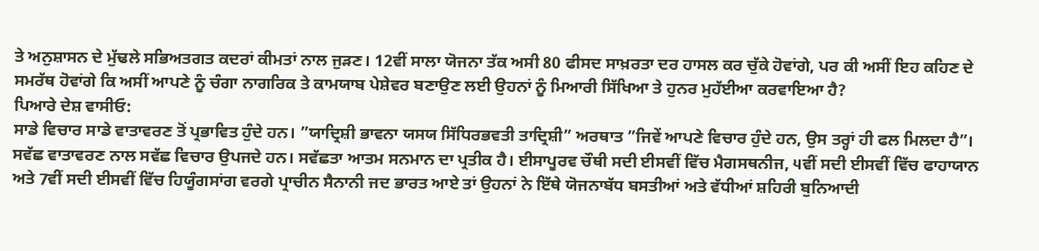ਤੇ ਅਨੁਸ਼ਾਸਨ ਦੇ ਮੁੱਢਲੇ ਸਭਿਅਤਗਤ ਕਦਰਾਂ ਕੀਮਤਾਂ ਨਾਲ ਜੁੜਣ। 12ਵੀਂ ਸਾਲਾ ਯੋਜਨਾ ਤੱਕ ਅਸੀ 80 ਫੀਸਦ ਸਾਖ਼ਰਤਾ ਦਰ ਹਾਸਲ ਕਰ ਚੁੱਕੇ ਹੋਵਾਂਗੇ, ਪਰ ਕੀ ਅਸੀਂ ਇਹ ਕਹਿਣ ਦੇ ਸਮਰੱਥ ਹੋਵਾਂਗੇ ਕਿ ਅਸੀਂ ਆਪਣੇ ਨੂੰ ਚੰਗਾ ਨਾਗਰਿਕ ਤੇ ਕਾਮਯਾਬ ਪੇਸ਼ੇਵਰ ਬਣਾਉਣ ਲਈ ਉਹਨਾਂ ਨੂੰ ਮਿਆਰੀ ਸਿੱਖਿਆ ਤੇ ਹੁਨਰ ਮੁਹੱਈਆ ਕਰਵਾਇਆ ਹੈ?
ਪਿਆਰੇ ਦੇਸ਼ ਵਾਸੀਓ:
ਸਾਡੇ ਵਿਚਾਰ ਸਾਡੇ ਵਾਤਾਵਰਣ ਤੋਂ ਪ੍ਰਭਾਵਿਤ ਹੁੰਦੇ ਹਨ। ”ਯਾਦ੍ਰਿਸ਼ੀ ਭਾਵਨਾ ਯਸਯ ਸਿੱਧਿਰਭਵਤੀ ਤਾਦ੍ਰਿਸ਼ੀ” ਅਰਥਾਤ ”ਜਿਵੇਂ ਆਪਣੇ ਵਿਚਾਰ ਹੁੰਦੇ ਹਨ, ਉਸ ਤਰ੍ਹਾਂ ਹੀ ਫਲ ਮਿਲਦਾ ਹੈ”। ਸਵੱਛ ਵਾਤਾਵਰਣ ਨਾਲ ਸਵੱਛ ਵਿਚਾਰ ਉਪਜਦੇ ਹਨ। ਸਵੱਛਤਾ ਆਤਮ ਸਨਮਾਨ ਦਾ ਪ੍ਰਤੀਕ ਹੈ। ਈਸਾਪੂਰਵ ਚੌਥੀ ਸਦੀ ਈਸਵੀਂ ਵਿੱਚ ਮੈਗਸਥਨੀਜ, ੫ਵੀਂ ਸਦੀ ਈਸਵੀਂ ਵਿੱਚ ਫਾਹਾਯਾਨ ਅਤੇ 7ਵੀਂ ਸਦੀ ਈਸਵੀਂ ਵਿੱਚ ਹਿਯੂੰਗਸਾਂਗ ਵਰਗੇ ਪ੍ਰਾਚੀਨ ਸੈਨਾਨੀ ਜਦ ਭਾਰਤ ਆਏ ਤਾਂ ਉਹਨਾਂ ਨੇ ਇੱਥੇ ਯੋਜਨਾਬੱਧ ਬਸਤੀਆਂ ਅਤੇ ਵੱਧੀਆਂ ਸ਼ਹਿਰੀ ਬੁਨਿਆਦੀ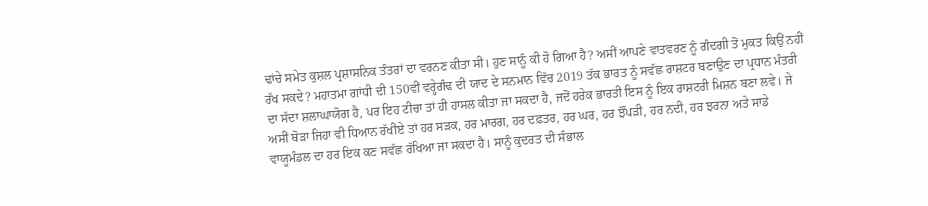ਢਾਂਚੇ ਸਮੇਤ ਕੁਸ਼ਲ ਪ੍ਰਸ਼ਾਸਨਿਕ ਤੰਤਰਾਂ ਦਾ ਵਰਨਣ ਕੀਤਾ ਸੀ। ਹੁਣ ਸਾਨੂੰ ਕੀ ਹੋ ਗਿਆ ਹੈ? ਅਸੀਂ ਆਪਣੇ ਵਾਤਵਰਣ ਨੂੰ ਗੰਦਗੀ ਤੋਂ ਮੁਕਤ ਕਿਉਂ ਨਹੀਂ ਰੱਖ ਸਕਦੇ? ਮਹਾਤਮਾ ਗਾਂਧੀ ਦੀ 150ਵੀਂ ਵਰ੍ਹੇਗੰਢ ਦੀ ਯਾਦ ਦੇ ਸਨਮਾਨ ਵਿੱਚ 2019 ਤੱਕ ਭਾਰਤ ਨੂੰ ਸਵੱਛ ਰਾਸ਼ਟਰ ਬਣਾਉਣ ਦਾ ਪ੍ਰਧਾਨ ਮੰਤਰੀ ਦਾ ਸੱਦਾ ਸ਼ਲਾਘਾਯੋਗ ਹੈ, ਪਰ ਇਹ ਟੀਚਾ ਤਾਂ ਹੀ ਹਾਸਲ ਕੀਤਾ ਜਾ ਸਕਦਾ ਹੈ, ਜਦੋਂ ਹਰੇਕ ਭਾਰਤੀ ਇਸ ਨੂੰ ਇਕ ਰਾਸ਼ਟਰੀ ਮਿਸ਼ਨ ਬਣਾ ਲਵੇ। ਜੇ ਅਸੀਂ ਥੋੜਾ ਜਿਹਾ ਵੀ ਧਿਆਨ ਰੱਖੀਏ ਤਾਂ ਹਰ ਸੜਕ, ਹਰ ਮਾਰਗ, ਹਰ ਦਫ਼ਤਰ, ਹਰ ਘਰ, ਹਰ ਝੌਂਪੜੀ, ਹਰ ਨਦੀ, ਹਰ ਝਰਨਾ ਅਤੇ ਸਾਡੇ ਵਾਯੂਮੰਡਲ ਦਾ ਹਰ ਇਕ ਕਣ ਸਵੱਛ ਰੱਖਿਆ ਜਾ ਸਕਦਾ ਹੈ। ਸਾਨੂੰ ਕੁਦਰਤ ਦੀ ਸੰਭਾਲ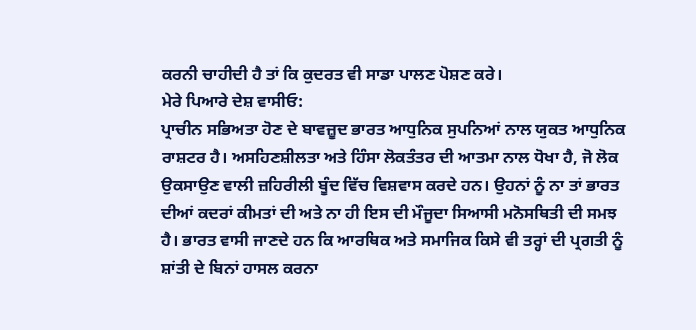ਕਰਨੀ ਚਾਹੀਦੀ ਹੈ ਤਾਂ ਕਿ ਕੁਦਰਤ ਵੀ ਸਾਡਾ ਪਾਲਣ ਪੋਸ਼ਣ ਕਰੇ।
ਮੇਰੇ ਪਿਆਰੇ ਦੇਸ਼ ਵਾਸੀਓ:
ਪ੍ਰਾਚੀਨ ਸਭਿਅਤਾ ਹੋਣ ਦੇ ਬਾਵਜ਼ੂਦ ਭਾਰਤ ਆਧੁਨਿਕ ਸੁਪਨਿਆਂ ਨਾਲ ਯੁਕਤ ਆਧੁਨਿਕ ਰਾਸ਼ਟਰ ਹੈ। ਅਸਹਿਣਸ਼ੀਲਤਾ ਅਤੇ ਹਿੰਸਾ ਲੋਕਤੰਤਰ ਦੀ ਆਤਮਾ ਨਾਲ ਧੋਖਾ ਹੈ, ਜੋ ਲੋਕ ਉਕਸਾਉਣ ਵਾਲੀ ਜ਼ਹਿਰੀਲੀ ਬੂੰਦ ਵਿੱਚ ਵਿਸ਼ਵਾਸ ਕਰਦੇ ਹਨ। ਉਹਨਾਂ ਨੂੰ ਨਾ ਤਾਂ ਭਾਰਤ ਦੀਆਂ ਕਦਰਾਂ ਕੀਮਤਾਂ ਦੀ ਅਤੇ ਨਾ ਹੀ ਇਸ ਦੀ ਮੌਜੂਦਾ ਸਿਆਸੀ ਮਨੋਸਥਿਤੀ ਦੀ ਸਮਝ ਹੈ। ਭਾਰਤ ਵਾਸੀ ਜਾਣਦੇ ਹਨ ਕਿ ਆਰਥਿਕ ਅਤੇ ਸਮਾਜਿਕ ਕਿਸੇ ਵੀ ਤਰ੍ਹਾਂ ਦੀ ਪ੍ਰਗਤੀ ਨੂੰ ਸ਼ਾਂਤੀ ਦੇ ਬਿਨਾਂ ਹਾਸਲ ਕਰਨਾ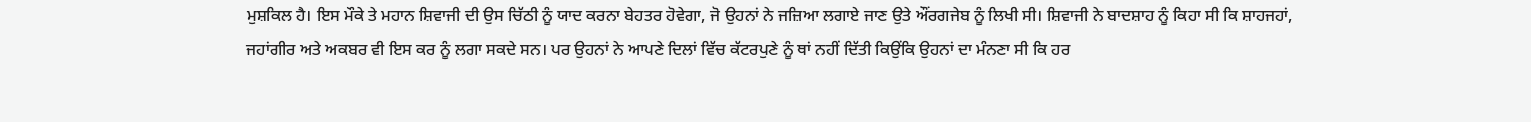ਮੁਸ਼ਕਿਲ ਹੈ। ਇਸ ਮੌਕੇ ਤੇ ਮਹਾਨ ਸ਼ਿਵਾਜੀ ਦੀ ਉਸ ਚਿੱਠੀ ਨੂੰ ਯਾਦ ਕਰਨਾ ਬੇਹਤਰ ਹੋਵੇਗਾ, ਜੋ ਉਹਨਾਂ ਨੇ ਜਜ਼ਿਆ ਲਗਾਏ ਜਾਣ ਉਤੇ ਔਂਰਗਜੇਬ ਨੂੰ ਲਿਖੀ ਸੀ। ਸ਼ਿਵਾਜੀ ਨੇ ਬਾਦਸ਼ਾਹ ਨੂੰ ਕਿਹਾ ਸੀ ਕਿ ਸ਼ਾਹਜਹਾਂ, ਜਹਾਂਗੀਰ ਅਤੇ ਅਕਬਰ ਵੀ ਇਸ ਕਰ ਨੂੰ ਲਗਾ ਸਕਦੇ ਸਨ। ਪਰ ਉਹਨਾਂ ਨੇ ਆਪਣੇ ਦਿਲਾਂ ਵਿੱਚ ਕੱਟਰਪੁਣੇ ਨੂੰ ਥਾਂ ਨਹੀਂ ਦਿੱਤੀ ਕਿਉਂਕਿ ਉਹਨਾਂ ਦਾ ਮੰਨਣਾ ਸੀ ਕਿ ਹਰ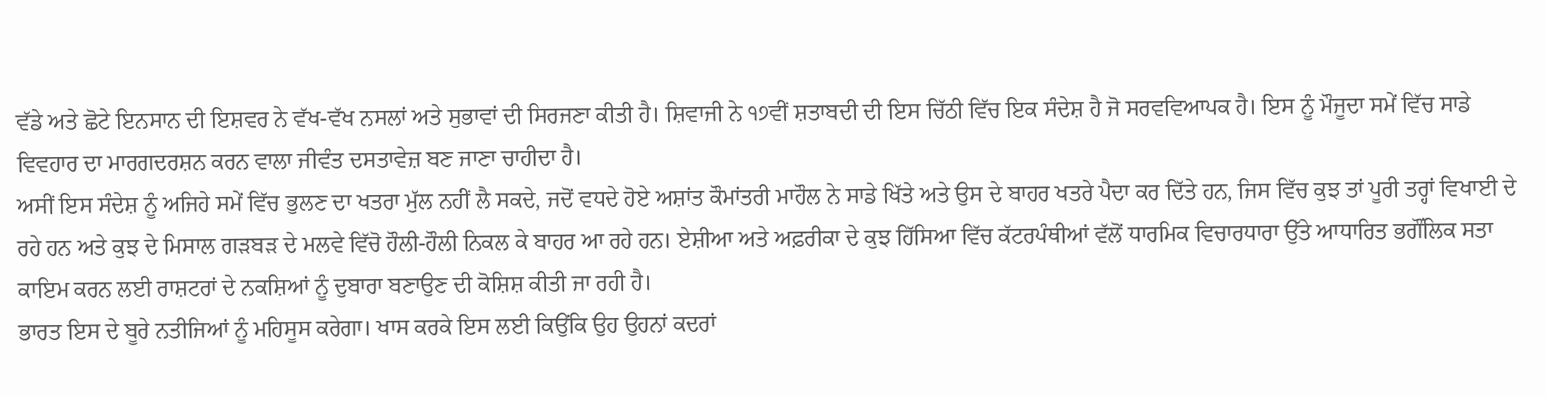ਵੱਡੇ ਅਤੇ ਛੋਟੇ ਇਨਸਾਨ ਦੀ ਇਸ਼ਵਰ ਨੇ ਵੱਖ-ਵੱਖ ਨਸਲਾਂ ਅਤੇ ਸੁਭਾਵਾਂ ਦੀ ਸਿਰਜਣਾ ਕੀਤੀ ਹੈ। ਸ਼ਿਵਾਜੀ ਨੇ ੧੭ਵੀਂ ਸ਼ਤਾਬਦੀ ਦੀ ਇਸ ਚਿੱਠੀ ਵਿੱਚ ਇਕ ਸੰਦੇਸ਼ ਹੈ ਜੋ ਸਰਵਵਿਆਪਕ ਹੈ। ਇਸ ਨੂੰ ਮੌਜੂਦਾ ਸਮੇਂ ਵਿੱਚ ਸਾਡੇ ਵਿਵਹਾਰ ਦਾ ਮਾਰਗਦਰਸ਼ਨ ਕਰਨ ਵਾਲਾ ਜੀਵੰਤ ਦਸਤਾਵੇਜ਼ ਬਣ ਜਾਣਾ ਚਾਹੀਦਾ ਹੈ।
ਅਸੀਂ ਇਸ ਸੰਦੇਸ਼ ਨੂੰ ਅਜਿਹੇ ਸਮੇਂ ਵਿੱਚ ਭੁਲਣ ਦਾ ਖਤਰਾ ਮੁੱਲ ਨਹਂੀਂ ਲੈ ਸਕਦੇ, ਜਦੋਂ ਵਧਦੇ ਹੋਏ ਅਸ਼ਾਂਤ ਕੌਮਾਂਤਰੀ ਮਾਹੌਲ ਨੇ ਸਾਡੇ ਖਿੱਤੇ ਅਤੇ ਉਸ ਦੇ ਬਾਹਰ ਖਤਰੇ ਪੈਦਾ ਕਰ ਦਿੱਤੇ ਹਨ, ਜਿਸ ਵਿੱਚ ਕੁਝ ਤਾਂ ਪੂਰੀ ਤਰ੍ਹਾਂ ਵਿਖਾਈ ਦੇ ਰਹੇ ਹਨ ਅਤੇ ਕੁਝ ਦੇ ਮਿਸਾਲ ਗੜਬੜ ਦੇ ਮਲਵੇ ਵਿੱਚੋ ਹੌਲੀ-ਹੌਲੀ ਨਿਕਲ ਕੇ ਬਾਹਰ ਆ ਰਹੇ ਹਨ। ਏਸ਼ੀਆ ਅਤੇ ਅਫ਼ਰੀਕਾ ਦੇ ਕੁਝ ਹਿੱਸਿਆ ਵਿੱਚ ਕੱਟਰਪੰਥੀਆਂ ਵੱਲੋਂ ਧਾਰਮਿਕ ਵਿਚਾਰਧਾਰਾ ਉੱਤੇ ਆਧਾਰਿਤ ਭਗੌਂਲਿਕ ਸਤਾ ਕਾਇਮ ਕਰਨ ਲਈ ਰਾਸ਼ਟਰਾਂ ਦੇ ਨਕਸ਼ਿਆਂ ਨੂੰ ਦੁਬਾਰਾ ਬਣਾਉਣ ਦੀ ਕੋਸ਼ਿਸ਼ ਕੀਤੀ ਜਾ ਰਹੀ ਹੈ।
ਭਾਰਤ ਇਸ ਦੇ ਬੂਰੇ ਨਤੀਜਿਆਂ ਨੂੰ ਮਹਿਸੂਸ ਕਰੇਗਾ। ਖਾਸ ਕਰਕੇ ਇਸ ਲਈ ਕਿਉਂਕਿ ਉਹ ਉਹਨਾਂ ਕਦਰਾਂ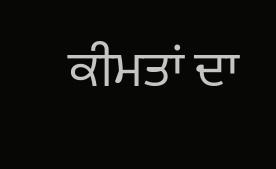ਕੀਮਤਾਂ ਦਾ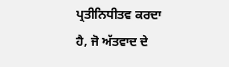ਪ੍ਰਤੀਨਿਧੀਤਵ ਕਰਦਾ ਹੈ, ਜੋ ਅੱਤਵਾਦ ਦੇ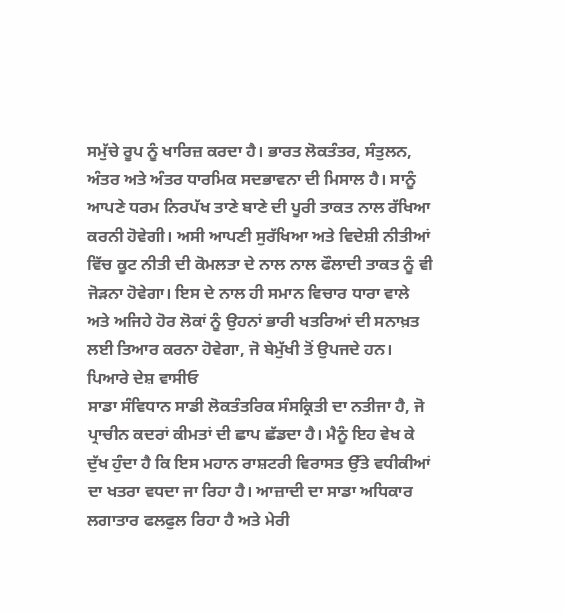ਸਮੁੱਚੇ ਰੂਪ ਨੂੰ ਖਾਰਿਜ਼ ਕਰਦਾ ਹੈ। ਭਾਰਤ ਲੋਕਤੰਤਰ, ਸੰਤੁਲਨ, ਅੰਤਰ ਅਤੇ ਅੰਤਰ ਧਾਰਮਿਕ ਸਦਭਾਵਨਾ ਦੀ ਮਿਸਾਲ ਹੈ। ਸਾਨੂੰ ਆਪਣੇ ਧਰਮ ਨਿਰਪੱਖ ਤਾਣੇ ਬਾਣੇ ਦੀ ਪੂਰੀ ਤਾਕਤ ਨਾਲ ਰੱਖਿਆ ਕਰਨੀ ਹੋਵੇਗੀ। ਅਸੀ ਆਪਣੀ ਸੁਰੱਖਿਆ ਅਤੇ ਵਿਦੇਸ਼ੀ ਨੀਤੀਆਂ ਵਿੱਚ ਕੂਟ ਨੀਤੀ ਦੀ ਕੋਮਲਤਾ ਦੇ ਨਾਲ ਨਾਲ ਫੌਲਾਦੀ ਤਾਕਤ ਨੂੰ ਵੀ ਜੋੜਨਾ ਹੋਵੇਗਾ। ਇਸ ਦੇ ਨਾਲ ਹੀ ਸਮਾਨ ਵਿਚਾਰ ਧਾਰਾ ਵਾਲੇ ਅਤੇ ਅਜਿਹੇ ਹੋਰ ਲੋਕਾਂ ਨੂੰ ਉਹਨਾਂ ਭਾਰੀ ਖਤਰਿਆਂ ਦੀ ਸਨਾਖ਼ਤ ਲਈ ਤਿਆਰ ਕਰਨਾ ਹੋਵੇਗਾ, ਜੋ ਬੇਮੁੱਖੀ ਤੋਂ ਉਪਜਦੇ ਹਨ।
ਪਿਆਰੇ ਦੇਸ਼ ਵਾਸੀਓ
ਸਾਡਾ ਸੰਵਿਧਾਨ ਸਾਡੀ ਲੋਕਤੰਤਰਿਕ ਸੰਸਕ੍ਰਿਤੀ ਦਾ ਨਤੀਜਾ ਹੈ, ਜੋ ਪ੍ਰਾਚੀਨ ਕਦਰਾਂ ਕੀਮਤਾਂ ਦੀ ਛਾਪ ਛੱਡਦਾ ਹੈ। ਮੈਨੂੰ ਇਹ ਵੇਖ ਕੇ ਦੁੱਖ ਹੁੰਦਾ ਹੈ ਕਿ ਇਸ ਮਹਾਨ ਰਾਸ਼ਟਰੀ ਵਿਰਾਸਤ ਉੱਤੇ ਵਧੀਕੀਆਂ ਦਾ ਖਤਰਾ ਵਧਦਾ ਜਾ ਰਿਹਾ ਹੈ। ਆਜ਼ਾਦੀ ਦਾ ਸਾਡਾ ਅਧਿਕਾਰ ਲਗਾਤਾਰ ਫਲਫੁਲ ਰਿਹਾ ਹੈ ਅਤੇ ਮੇਰੀ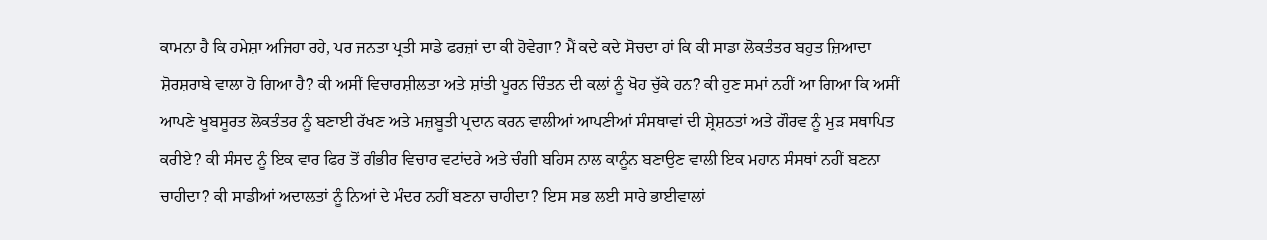ਕਾਮਨਾ ਹੈ ਕਿ ਹਮੇਸ਼ਾ ਅਜਿਹਾ ਰਹੇ, ਪਰ ਜਨਤਾ ਪ੍ਰਤੀ ਸਾਡੇ ਫਰਜ਼ਾਂ ਦਾ ਕੀ ਹੋਵੇਗਾ? ਮੈਂ ਕਦੇ ਕਦੇ ਸੋਚਦਾ ਹਾਂ ਕਿ ਕੀ ਸਾਡਾ ਲੋਕਤੰਤਰ ਬਹੁਤ ਜ਼ਿਆਦਾ ਸ਼ੋਰਸ਼ਰਾਬੇ ਵਾਲਾ ਹੋ ਗਿਆ ਹੈ? ਕੀ ਅਸੀਂ ਵਿਚਾਰਸ਼ੀਲਤਾ ਅਤੇ ਸ਼ਾਂਤੀ ਪੂਰਨ ਚਿੰਤਨ ਦੀ ਕਲਾਂ ਨੂੰ ਖੋਹ ਚੁੱਕੇ ਹਨ? ਕੀ ਹੁਣ ਸਮਾਂ ਨਹੀਂ ਆ ਗਿਆ ਕਿ ਅਸੀਂ ਆਪਣੇ ਖੂਬਸੂਰਤ ਲੋਕਤੰਤਰ ਨੂੰ ਬਣਾਈ ਰੱਖਣ ਅਤੇ ਮਜ਼ਬੂਤੀ ਪ੍ਰਦਾਨ ਕਰਨ ਵਾਲੀਆਂ ਆਪਣੀਆਂ ਸੰਸਥਾਵਾਂ ਦੀ ਸ਼੍ਰੇਸ਼ਠਤਾਂ ਅਤੇ ਗੌਰਵ ਨੂੰ ਮੁੜ ਸਥਾਪਿਤ ਕਰੀਏ? ਕੀ ਸੰਸਦ ਨੂੰ ਇਕ ਵਾਰ ਫਿਰ ਤੋਂ ਗੰਭੀਰ ਵਿਚਾਰ ਵਟਾਂਦਰੇ ਅਤੇ ਚੰਗੀ ਬਹਿਸ ਨਾਲ ਕਾਨੂੰਨ ਬਣਾਉਣ ਵਾਲੀ ਇਕ ਮਹਾਨ ਸੰਸਥਾਂ ਨਹੀਂ ਬਣਨਾ ਚਾਹੀਦਾ? ਕੀ ਸਾਡੀਆਂ ਅਦਾਲਤਾਂ ਨੂੰ ਨਿਆਂ ਦੇ ਮੰਦਰ ਨਹੀਂ ਬਣਨਾ ਚਾਹੀਦਾ? ਇਸ ਸਭ ਲਈ ਸਾਰੇ ਭਾਈਵਾਲਾਂ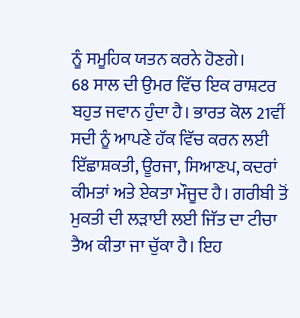ਨੂੰ ਸਮੂਹਿਕ ਯਤਨ ਕਰਨੇ ਹੋਣਗੇ।
68 ਸਾਲ ਦੀ ਉਮਰ ਵਿੱਚ ਇਕ ਰਾਸ਼ਟਰ ਬਹੁਤ ਜਵਾਨ ਹੁੰਦਾ ਹੈ। ਭਾਰਤ ਕੋਲ 21ਵੀਂ ਸਦੀ ਨੂੰ ਆਪਣੇ ਹੱਕ ਵਿੱਚ ਕਰਨ ਲਈ ਇੱਛਾਸ਼ਕਤੀ, ਊਰਜਾ, ਸਿਆਣਪ, ਕਦਰਾਂ ਕੀਮਤਾਂ ਅਤੇ ਏਕਤਾ ਮੌਜੂਦ ਹੈ। ਗਰੀਬੀ ਤੋਂ ਮੁਕਤੀ ਦੀ ਲੜਾਈ ਲਈ ਜਿੱਤ ਦਾ ਟੀਚਾ ਤੈਅ ਕੀਤਾ ਜਾ ਚੁੱਕਾ ਹੈ। ਇਹ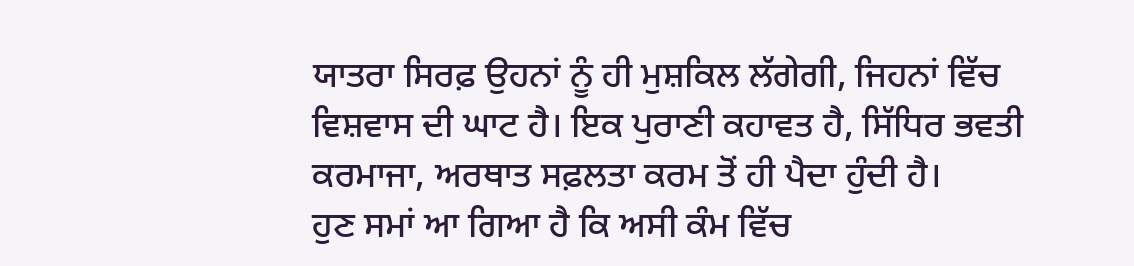ਯਾਤਰਾ ਸਿਰਫ਼ ਉਹਨਾਂ ਨੂੰ ਹੀ ਮੁਸ਼ਕਿਲ ਲੱਗੇਗੀ, ਜਿਹਨਾਂ ਵਿੱਚ ਵਿਸ਼ਵਾਸ ਦੀ ਘਾਟ ਹੈ। ਇਕ ਪੁਰਾਣੀ ਕਹਾਵਤ ਹੈ, ਸਿੱਧਿਰ ਭਵਤੀ ਕਰਮਾਜਾ, ਅਰਥਾਤ ਸਫ਼ਲਤਾ ਕਰਮ ਤੋਂ ਹੀ ਪੈਦਾ ਹੁੰਦੀ ਹੈ।
ਹੁਣ ਸਮਾਂ ਆ ਗਿਆ ਹੈ ਕਿ ਅਸੀ ਕੰਮ ਵਿੱਚ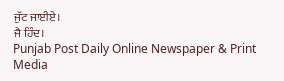ਜੁੱਟ ਜਾਈਏ।
ਜੈ ਹਿੰਦ।
Punjab Post Daily Online Newspaper & Print Media